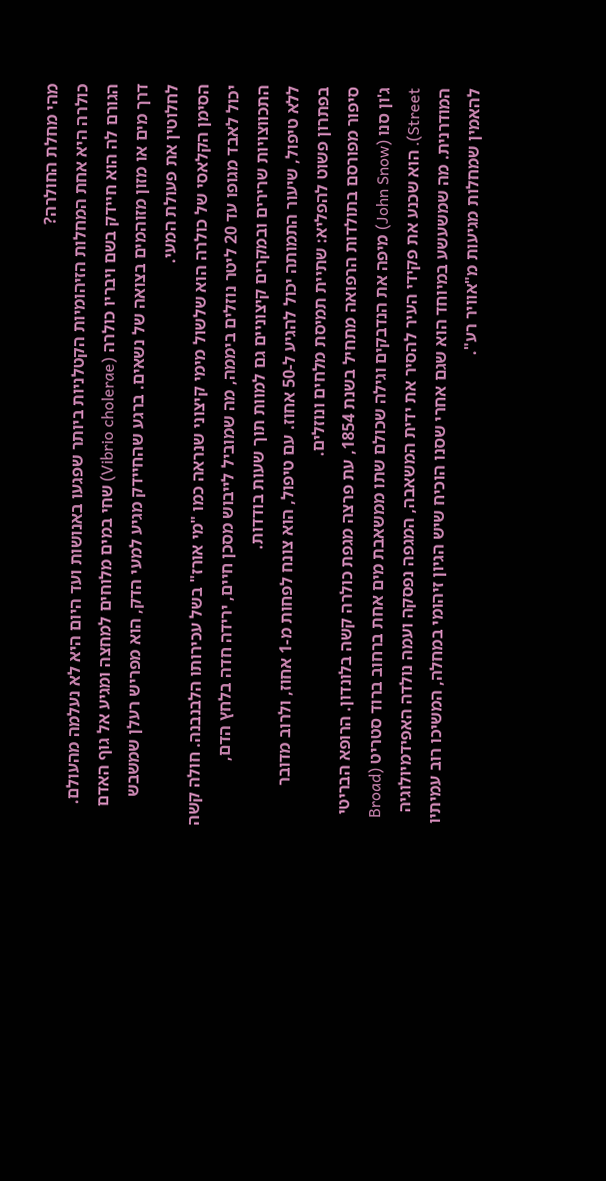מהי מחלת החולרה?
כולרה היא אחת המחלות הזיהומיות הקטלניות ביותר שפגעו באנושות ועד היום היא לא נעלמה מהעולם.
הגורם לה הוא חיידק בשם ויבריו כולרה (Vibrio cholerae) שחי במים מלוחים למחצה ומגיע אל גוף האדם דרך מים או מזון מזוהמים בצואה של נשאים. ברגע שהחיידק מגיע למעי הדק, הוא מפריש רעלן שמשבש לחלוטין את פעולת המעי.
הסימן הקלאסי של כולרה הוא שלשול מימי קיצוני שנראה כמו "מי אורז" בשל עכירותו הלבנבנה. חולה קשה יכול לאבד מגופו עד 20 ליטר נוזלים ביממה, מה שמוביל לייבוש מסכן חיים, ירידה חדה בלחץ הדם, התכווצויות שרירים ובמקרים קיצוניים גם למוות תוך שעות בודדות.
ללא טיפול, שיעור התמותה יכול להגיע ל-50 אחוז. עם טיפול, הוא צונח לפחות מ-1 אחוז, ולרוב מדובר בפתרון פשוט להפליא: שתיית תמיסת מלחים ונוזלים.
סיפור מפורסם בתולדות הרפואה מתחיל בשנת 1854, עת פרצה מגפת כולרה קשה בלונדון. הרופא הבריטי ג'ון סנו (John Snow) מיפה את הנדבקים וגילה שכולם שתו ממשאבת מים אחת ברחוב ברוד סטריט (Broad Street). הוא שכנע את פקידי העיר להסיר את ידית המשאבה, המגפה נפסקה ועמה נולדה האפידמיולוגיה המודרנית. מה שמשעשע במיוחד הוא שגם אחרי שסנו הוכיח שיש הגיון זיהומי במחלה, המשיכו רוב עמיתיו להאמין שמחלות מגיעות מ"אוויר רע".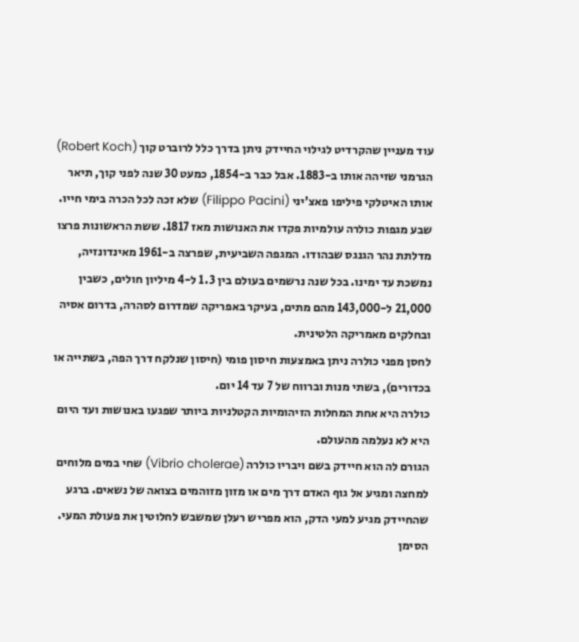עוד מעניין שהקרדיט לגילוי החיידק ניתן בדרך כלל לרוברט קוך (Robert Koch) הגרמני שזיהה אותו ב-1883. אבל כבר ב-1854, כמעט 30 שנה לפני קוך, תיאר אותו האיטלקי פיליפו פאצ'יני (Filippo Pacini) שלא זכה לכל הכרה בימי חייו.
שבע מגפות כולרה עולמיות פקדו את האנושות מאז 1817. ששת הראשונות פרצו מדלתת נהר הגנגס שבהודו. המגפה השביעית, שפרצה ב-1961 מאינדונזיה, נמשכת עד ימינו. בכל שנה נרשמים בעולם בין 1.3 ל-4 מיליון חולים, כשבין 21,000 ל-143,000 מהם מתים, בעיקר באפריקה שמדרום לסהרה, בדרום אסיה ובחלקים מאמריקה הלטינית.
לחסן מפני כולרה ניתן באמצעות חיסון פומי (חיסון שנלקח דרך הפה, בשתייה או בכדורים), בשתי מנות וברווח של 7 עד 14 יום.
כולרה היא אחת המחלות הזיהומיות הקטלניות ביותר שפגעו באנושות ועד היום היא לא נעלמה מהעולם.
הגורם לה הוא חיידק בשם ויבריו כולרה (Vibrio cholerae) שחי במים מלוחים למחצה ומגיע אל גוף האדם דרך מים או מזון מזוהמים בצואה של נשאים. ברגע שהחיידק מגיע למעי הדק, הוא מפריש רעלן שמשבש לחלוטין את פעולת המעי.
הסימן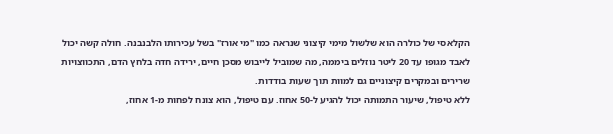הקלאסי של כולרה הוא שלשול מימי קיצוני שנראה כמו "מי אורז" בשל עכירותו הלבנבנה. חולה קשה יכול לאבד מגופו עד 20 ליטר נוזלים ביממה, מה שמוביל לייבוש מסכן חיים, ירידה חדה בלחץ הדם, התכווצויות שרירים ובמקרים קיצוניים גם למוות תוך שעות בודדות.
ללא טיפול, שיעור התמותה יכול להגיע ל-50 אחוז. עם טיפול, הוא צונח לפחות מ-1 אחוז,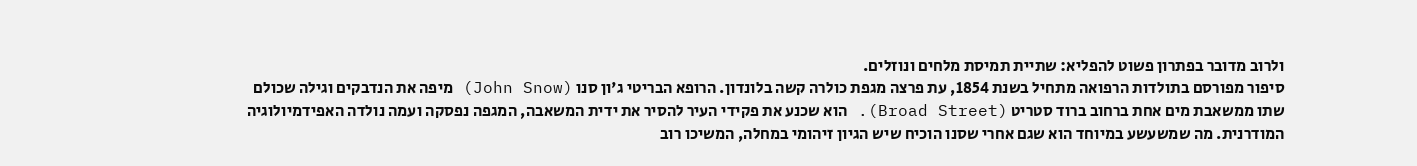ולרוב מדובר בפתרון פשוט להפליא: שתיית תמיסת מלחים ונוזלים.
סיפור מפורסם בתולדות הרפואה מתחיל בשנת 1854, עת פרצה מגפת כולרה קשה בלונדון. הרופא הבריטי ג'ון סנו (John Snow) מיפה את הנדבקים וגילה שכולם שתו ממשאבת מים אחת ברחוב ברוד סטריט (Broad Street). הוא שכנע את פקידי העיר להסיר את ידית המשאבה, המגפה נפסקה ועמה נולדה האפידמיולוגיה המודרנית. מה שמשעשע במיוחד הוא שגם אחרי שסנו הוכיח שיש הגיון זיהומי במחלה, המשיכו רוב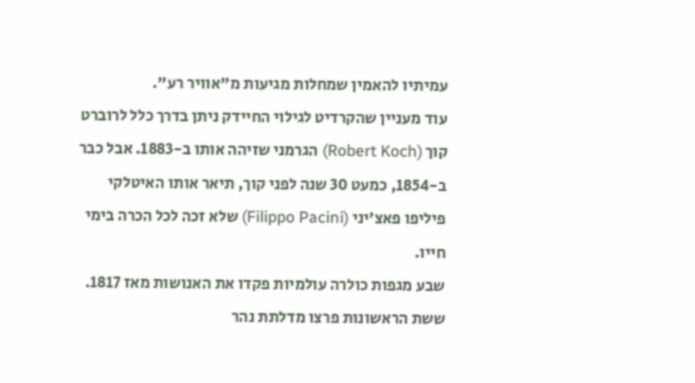עמיתיו להאמין שמחלות מגיעות מ"אוויר רע".
עוד מעניין שהקרדיט לגילוי החיידק ניתן בדרך כלל לרוברט קוך (Robert Koch) הגרמני שזיהה אותו ב-1883. אבל כבר ב-1854, כמעט 30 שנה לפני קוך, תיאר אותו האיטלקי פיליפו פאצ'יני (Filippo Pacini) שלא זכה לכל הכרה בימי חייו.
שבע מגפות כולרה עולמיות פקדו את האנושות מאז 1817. ששת הראשונות פרצו מדלתת נהר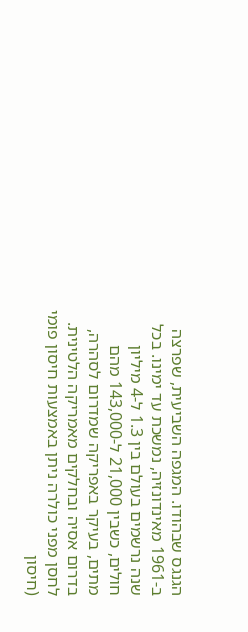הגנגס שבהודו. המגפה השביעית, שפרצה ב-1961 מאינדונזיה, נמשכת עד ימינו. בכל שנה נרשמים בעולם בין 1.3 ל-4 מיליון חולים, כשבין 21,000 ל-143,000 מהם מתים, בעיקר באפריקה שמדרום לסהרה, בדרום אסיה ובחלקים מאמריקה הלטינית.
לחסן מפני כולרה ניתן באמצעות חיסון פומי (חיסון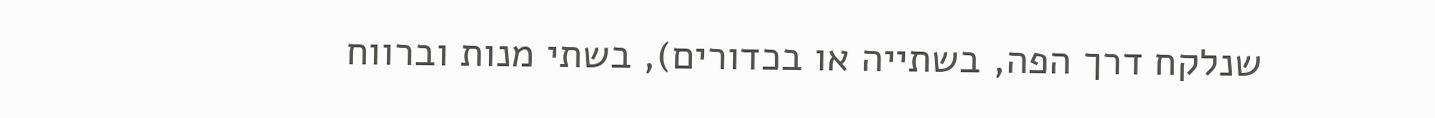שנלקח דרך הפה, בשתייה או בכדורים), בשתי מנות וברווח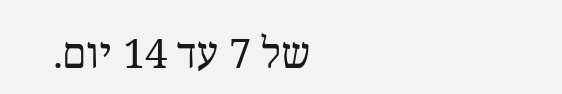של 7 עד 14 יום.